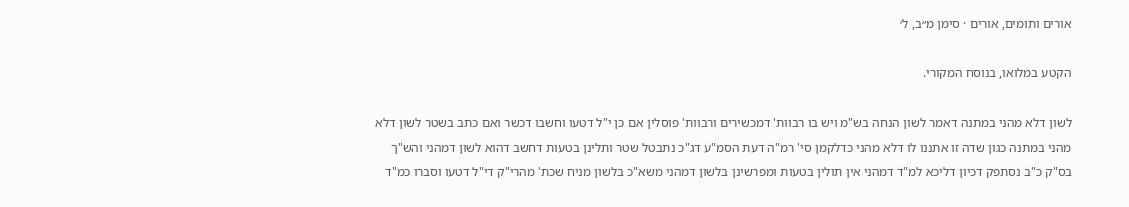אורים ותומים, אורים · סימן מ״ב, ל׳

הקטע במלואו, בנוסח המקורי.

לשון דלא מהני במתנה דאמר לשון הנחה בש"מ ויש בו רבוות' דמכשירים ורבוות' פוסלין אם כן י"ל דטעו וחשבו דכשר ואם כתב בשטר לשון דלא מהני במתנה כגון שדה זו אתננו לו דלא מהני כדלקמן סי' רמ"ה דעת הסמ"ע דג"כ נתבטל שטר ותלינן בטעות דחשב דהוא לשון דמהני והש"ך בס"ק כ"ב נסתפק דכיון דליכא למ"ד דמהני אין תולין בטעות ומפרשינן בלשון דמהני משא"כ בלשון מניח שכת' מהרי"ק די"ל דטעו וסברו כמ"ד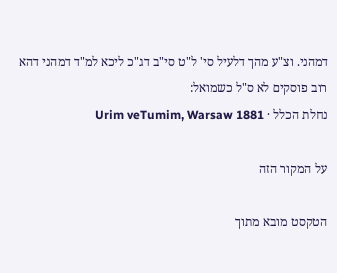דמהני. וצ"ע מהך דלעיל סי' ל"ט סי"ב דג"כ ליכא למ"ד דמהני דהא רוב פוסקים לא ס"ל כשמואל:
נחלת הכלל · Urim veTumim, Warsaw 1881

על המקור הזה

הטקסט מובא מתוך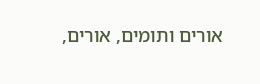אורים ותומים, אורים,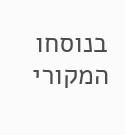בנוסחו המקורי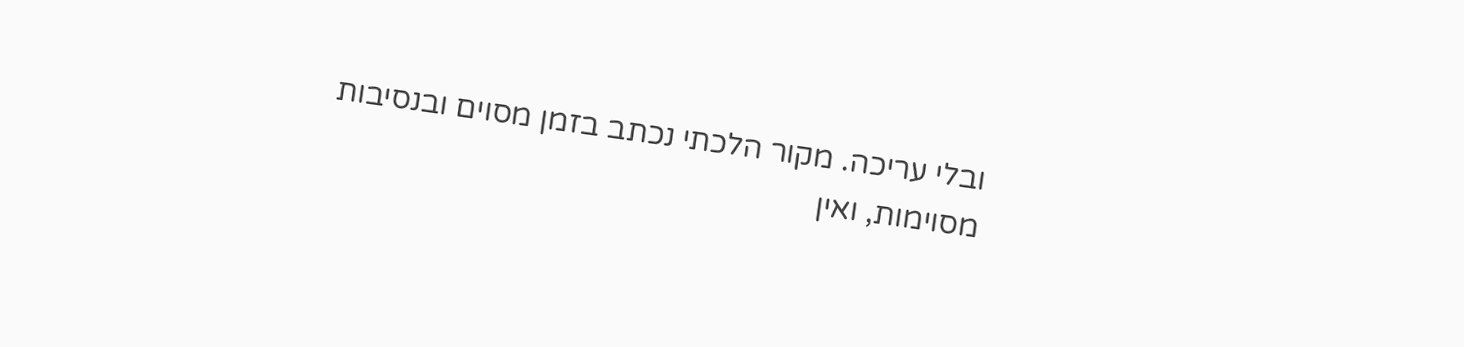ובלי עריכה. מקור הלכתי נכתב בזמן מסוים ובנסיבות מסוימות, ואין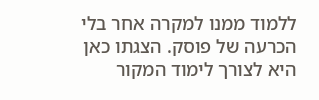ללמוד ממנו למקרה אחר בלי הכרעה של פוסק. הצגתו כאן היא לצורך לימוד המקור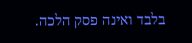בלבד ואינה פסק הלכה.